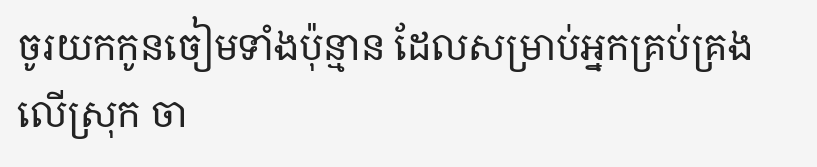ចូរយកកូនចៀមទាំងប៉ុន្មាន ដែលសម្រាប់អ្នកគ្រប់គ្រងលើស្រុក ចា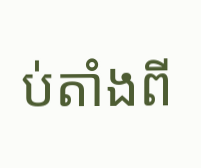ប់តាំងពី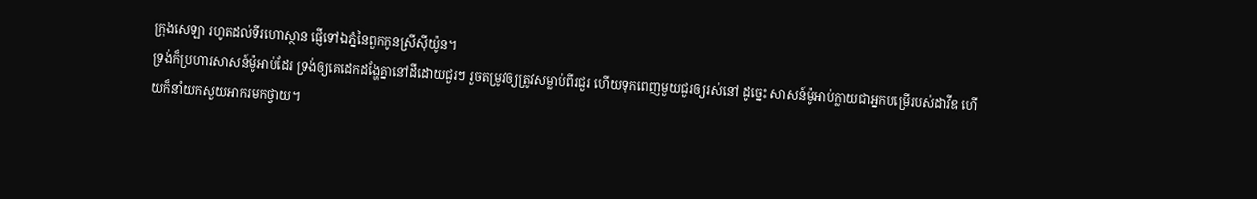ក្រុងសេឡា រហូតដល់ទីរហោស្ថាន ផ្ញើទៅឯភ្នំនៃពួកកូនស្រីស៊ីយ៉ូន។
ទ្រង់ក៏ប្រហារសាសន៍ម៉ូអាប់ដែរ ទ្រង់ឲ្យគេដេកដង្ហែគ្នានៅដីដោយជួរៗ រួចតម្រូវឲ្យត្រូវសម្លាប់ពីរជួរ ហើយទុកពេញមួយជួរឲ្យរស់នៅ ដូច្នេះ សាសន៍ម៉ូអាប់ក្លាយជាអ្នកបម្រើរបស់ដាវីឌ ហើយក៏នាំយកសួយអាករមកថ្វាយ។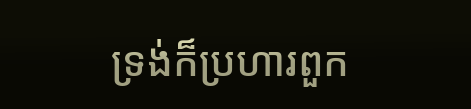ទ្រង់ក៏ប្រហារពួក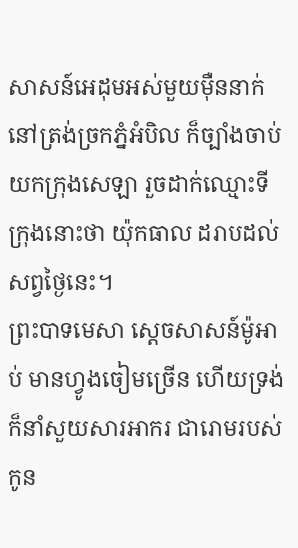សាសន៍អេដុមអស់មួយម៉ឺននាក់ នៅត្រង់ច្រកភ្នំអំបិល ក៏ច្បាំងចាប់យកក្រុងសេឡា រួចដាក់ឈ្មោះទីក្រុងនោះថា យ៉ុកធាល ដរាបដល់សព្វថ្ងៃនេះ។
ព្រះបាទមេសា ស្តេចសាសន៍ម៉ូអាប់ មានហ្វូងចៀមច្រើន ហើយទ្រង់ក៏នាំសួយសារអាករ ជារោមរបស់កូន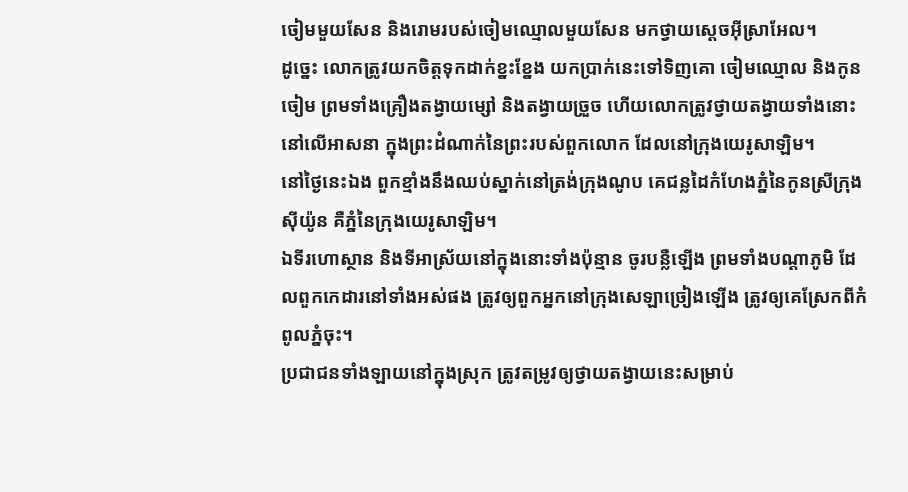ចៀមមួយសែន និងរោមរបស់ចៀមឈ្មោលមួយសែន មកថ្វាយស្តេចអ៊ីស្រាអែល។
ដូច្នេះ លោកត្រូវយកចិត្តទុកដាក់ខ្នះខ្នែង យកប្រាក់នេះទៅទិញគោ ចៀមឈ្មោល និងកូនចៀម ព្រមទាំងគ្រឿងតង្វាយម្សៅ និងតង្វាយច្រួច ហើយលោកត្រូវថ្វាយតង្វាយទាំងនោះនៅលើអាសនា ក្នុងព្រះដំណាក់នៃព្រះរបស់ពួកលោក ដែលនៅក្រុងយេរូសាឡិម។
នៅថ្ងៃនេះឯង ពួកខ្មាំងនឹងឈប់ស្នាក់នៅត្រង់ក្រុងណូប គេជន្លដៃកំហែងភ្នំនៃកូនស្រីក្រុងស៊ីយ៉ូន គឺភ្នំនៃក្រុងយេរូសាឡិម។
ឯទីរហោស្ថាន និងទីអាស្រ័យនៅក្នុងនោះទាំងប៉ុន្មាន ចូរបន្លឺឡើង ព្រមទាំងបណ្ដាភូមិ ដែលពួកកេដារនៅទាំងអស់ផង ត្រូវឲ្យពួកអ្នកនៅក្រុងសេឡាច្រៀងឡើង ត្រូវឲ្យគេស្រែកពីកំពូលភ្នំចុះ។
ប្រជាជនទាំងឡាយនៅក្នុងស្រុក ត្រូវតម្រូវឲ្យថ្វាយតង្វាយនេះសម្រាប់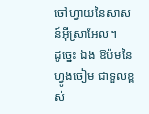ចៅហ្វាយនៃសាសន៍អ៊ីស្រាអែល។
ដូច្នេះ ឯង ឱប៉មនៃហ្វូងចៀម ជាទួលខ្ពស់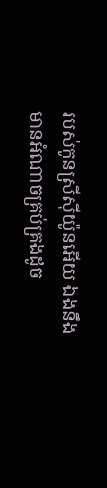របស់កូនស្រីស៊ីយ៉ូនអើយ ឯងនឹងមានអំណាចគ្រប់គ្រងដូច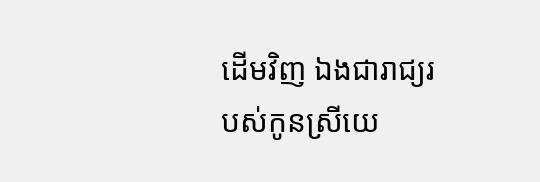ដើមវិញ ឯងជារាជ្យរបស់កូនស្រីយេ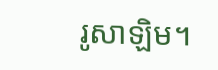រូសាឡិម។